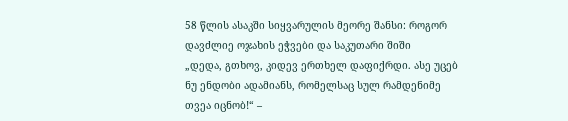58 წლის ასაკში სიყვარულის მეორე შანსი: როგორ დავძლიე ოჯახის ეჭვები და საკუთარი შიში
„დედა, გთხოვ, კიდევ ერთხელ დაფიქრდი. ასე უცებ ნუ ენდობი ადამიანს, რომელსაც სულ რამდენიმე თვეა იცნობ!“ –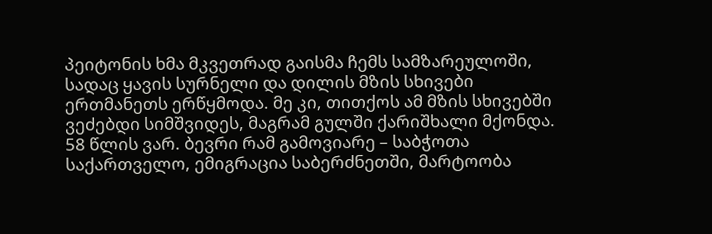პეიტონის ხმა მკვეთრად გაისმა ჩემს სამზარეულოში, სადაც ყავის სურნელი და დილის მზის სხივები ერთმანეთს ერწყმოდა. მე კი, თითქოს ამ მზის სხივებში ვეძებდი სიმშვიდეს, მაგრამ გულში ქარიშხალი მქონდა.
58 წლის ვარ. ბევრი რამ გამოვიარე – საბჭოთა საქართველო, ემიგრაცია საბერძნეთში, მარტოობა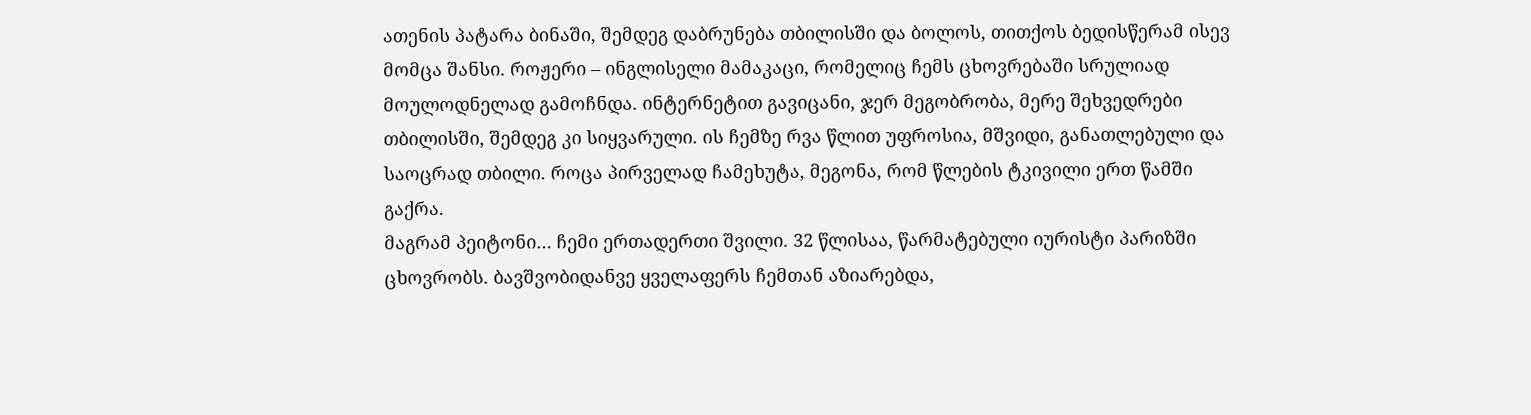ათენის პატარა ბინაში, შემდეგ დაბრუნება თბილისში და ბოლოს, თითქოს ბედისწერამ ისევ მომცა შანსი. როჟერი – ინგლისელი მამაკაცი, რომელიც ჩემს ცხოვრებაში სრულიად მოულოდნელად გამოჩნდა. ინტერნეტით გავიცანი, ჯერ მეგობრობა, მერე შეხვედრები თბილისში, შემდეგ კი სიყვარული. ის ჩემზე რვა წლით უფროსია, მშვიდი, განათლებული და საოცრად თბილი. როცა პირველად ჩამეხუტა, მეგონა, რომ წლების ტკივილი ერთ წამში გაქრა.
მაგრამ პეიტონი… ჩემი ერთადერთი შვილი. 32 წლისაა, წარმატებული იურისტი პარიზში ცხოვრობს. ბავშვობიდანვე ყველაფერს ჩემთან აზიარებდა,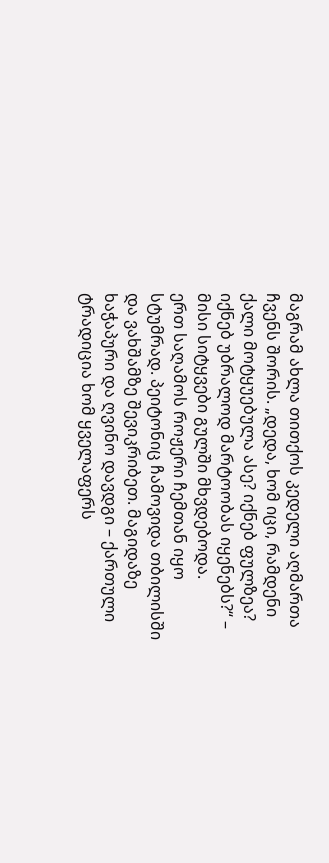მაგრამ ახლა თითქოს კედელი აღმართა ჩვენს შორის. „დედა, ხომ იცი, რამდენი ქალი მოტყუებულა ასე? იქნებ ფულზეა? იქნებ უბრალოდ მარტოობას იყენებს?“ – მისი სიტყვები გულში მხვდებოდა.
ერთ საღამოს როჟერი ჩემთან იყო სტუმრად. პეიტონიც ჩამოვიდა თბილისში და ვახშამზე შევიკრიბეთ. მაგიდაზე ხაჭაპური და ღვინო დავდგი – ქართული ტრადიცია ხომ ყველაფერს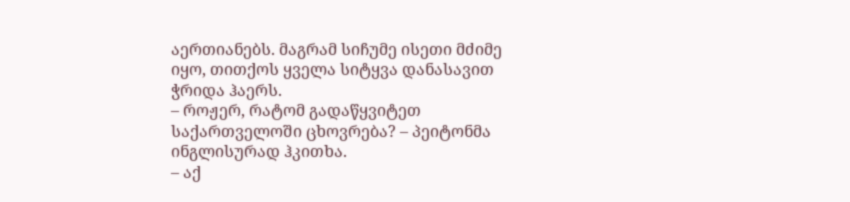აერთიანებს. მაგრამ სიჩუმე ისეთი მძიმე იყო, თითქოს ყველა სიტყვა დანასავით ჭრიდა ჰაერს.
– როჟერ, რატომ გადაწყვიტეთ საქართველოში ცხოვრება? – პეიტონმა ინგლისურად ჰკითხა.
– აქ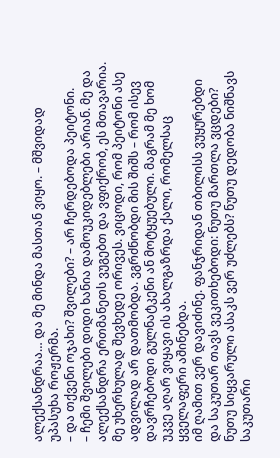ალექსანდრაა… და მე მინდა მასთან ვიყო. – მშვიდად უპასუხა როჟერმა.
– და თქვენი ოჯახი? შვილები? – არ ჩერდებოდა პეიტონი.
– ჩემი შვილები დიდი ხანია დამოუკიდებლები არიან. მე და ალექსანდრა ერთმანეთს ვუგებთ და ვფიქრობ, ეს მთავარია.
მე უხერხულად შევხედე ორივეს. ვიცოდი, რომ პეიტონი ასე ადვილად არ დათმობდა. ვგრძნობდი მის შიშს – რომ ისევ დავრჩებოდი გულნატკენი ან მოტყუებული. მაგრამ მე ხომ უკვე აღარ ვიყავი ის ახალგაზრდა ქალი, რომელსაც ყველაფერი აშინებდა.
იმ ღამით ვერ დავიძინე. ფანჯრიდან თბილისს ვუყურებდი და საკუთარ თავს ვეკითხებოდი: ნუთუ მართლა ვცდები? ნუთუ სიყვარული ასაკს ვერ უძლებს? ნუთუ დედობა ნიშნავს საკუთარი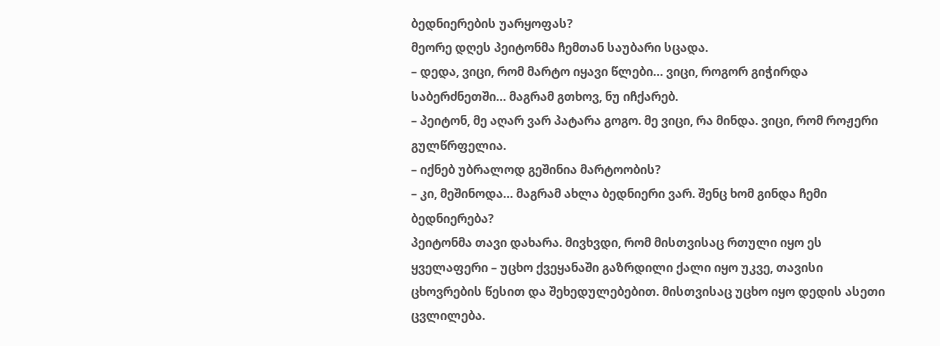ბედნიერების უარყოფას?
მეორე დღეს პეიტონმა ჩემთან საუბარი სცადა.
– დედა, ვიცი, რომ მარტო იყავი წლები… ვიცი, როგორ გიჭირდა საბერძნეთში… მაგრამ გთხოვ, ნუ იჩქარებ.
– პეიტონ, მე აღარ ვარ პატარა გოგო. მე ვიცი, რა მინდა. ვიცი, რომ როჟერი გულწრფელია.
– იქნებ უბრალოდ გეშინია მარტოობის?
– კი, მეშინოდა… მაგრამ ახლა ბედნიერი ვარ. შენც ხომ გინდა ჩემი ბედნიერება?
პეიტონმა თავი დახარა. მივხვდი, რომ მისთვისაც რთული იყო ეს ყველაფერი – უცხო ქვეყანაში გაზრდილი ქალი იყო უკვე, თავისი ცხოვრების წესით და შეხედულებებით. მისთვისაც უცხო იყო დედის ასეთი ცვლილება.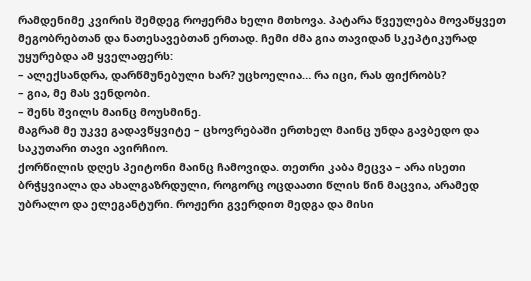რამდენიმე კვირის შემდეგ როჟერმა ხელი მთხოვა. პატარა წვეულება მოვაწყვეთ მეგობრებთან და ნათესავებთან ერთად. ჩემი ძმა გია თავიდან სკეპტიკურად უყურებდა ამ ყველაფერს:
– ალექსანდრა, დარწმუნებული ხარ? უცხოელია… რა იცი, რას ფიქრობს?
– გია, მე მას ვენდობი.
– შენს შვილს მაინც მოუსმინე.
მაგრამ მე უკვე გადავწყვიტე – ცხოვრებაში ერთხელ მაინც უნდა გავბედო და საკუთარი თავი ავირჩიო.
ქორწილის დღეს პეიტონი მაინც ჩამოვიდა. თეთრი კაბა მეცვა – არა ისეთი ბრჭყვიალა და ახალგაზრდული, როგორც ოცდაათი წლის წინ მაცვია, არამედ უბრალო და ელეგანტური. როჟერი გვერდით მედგა და მისი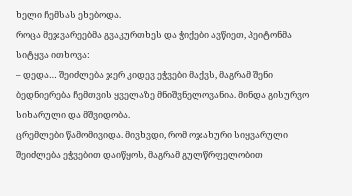ხელი ჩემსას ეხებოდა.
როცა მეჯვარეებმა გვაკურთხეს და ჭიქები ავწიეთ, პეიტონმა სიტყვა ითხოვა:
– დედა… შეიძლება ჯერ კიდევ ეჭვები მაქვს, მაგრამ შენი ბედნიერება ჩემთვის ყველაზე მნიშვნელოვანია. მინდა გისურვო სიხარული და მშვიდობა.
ცრემლები წამომივიდა. მივხვდი, რომ ოჯახური სიყვარული შეიძლება ეჭვებით დაიწყოს, მაგრამ გულწრფელობით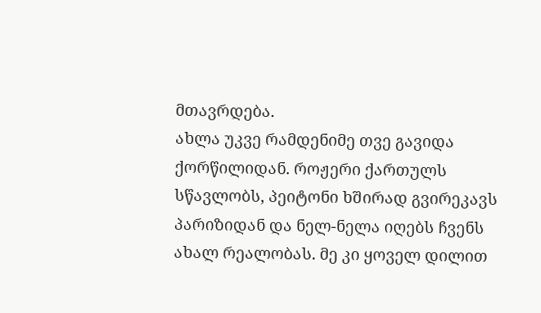მთავრდება.
ახლა უკვე რამდენიმე თვე გავიდა ქორწილიდან. როჟერი ქართულს სწავლობს, პეიტონი ხშირად გვირეკავს პარიზიდან და ნელ-ნელა იღებს ჩვენს ახალ რეალობას. მე კი ყოველ დილით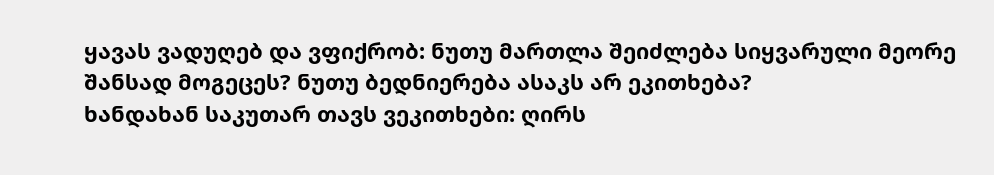ყავას ვადუღებ და ვფიქრობ: ნუთუ მართლა შეიძლება სიყვარული მეორე შანსად მოგეცეს? ნუთუ ბედნიერება ასაკს არ ეკითხება?
ხანდახან საკუთარ თავს ვეკითხები: ღირს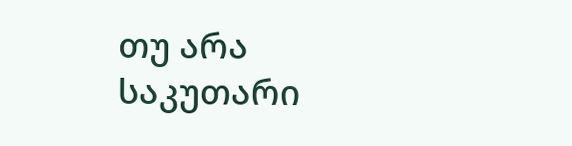თუ არა საკუთარი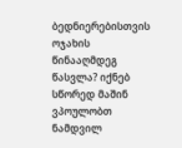ბედნიერებისთვის ოჯახის წინააღმდეგ წასვლა? იქნებ სწორედ მაშინ ვპოულობთ ნამდვილ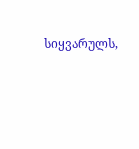სიყვარულს,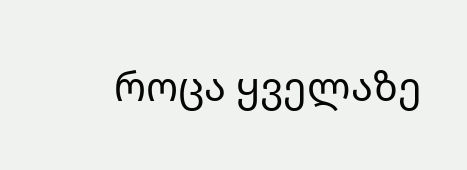როცა ყველაზე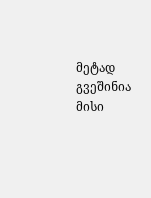მეტად გვეშინია მისი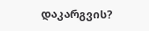დაკარგვის?